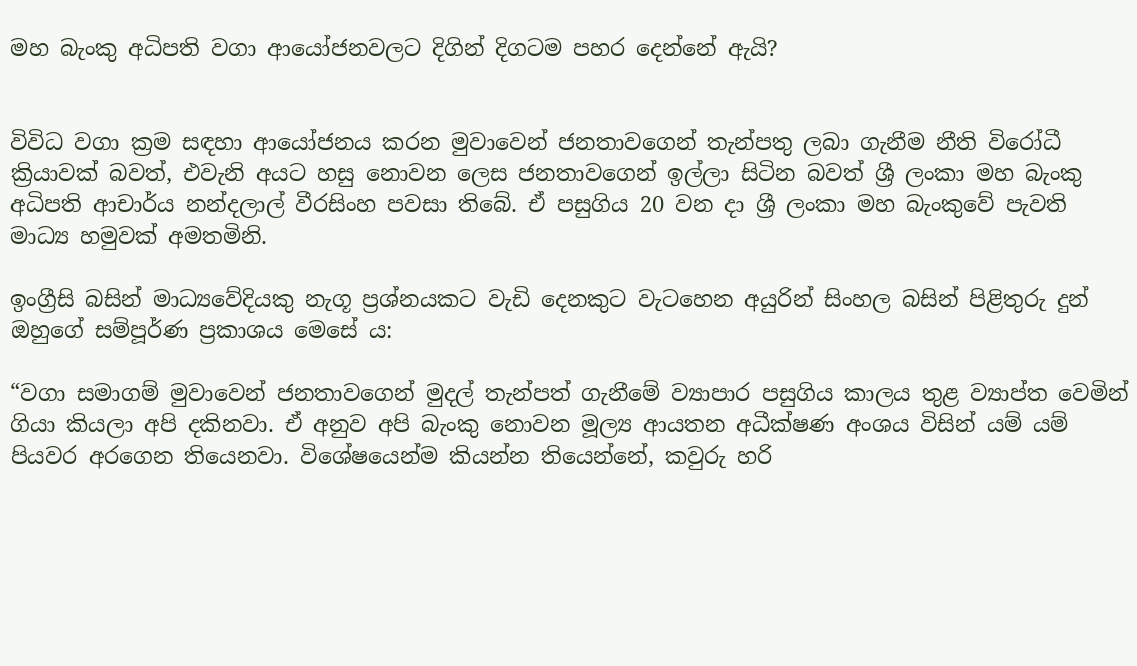මහ බැංකු අධිපති වගා ආයෝජනවලට දිගින් දිගටම පහර දෙන්නේ ඇයි?


විවිධ වගා ක්‍රම සඳහා ආයෝජනය කරන මුවාවෙන් ජනතාවගෙන් තැන්පතු ලබා ගැනීම නීති විරෝධී ක්‍රියාවක් බවත්, එවැනි අයට හසු නොවන ලෙස ජනතාවගෙන් ඉල්ලා සිටින බවත් ශ්‍රී ලංකා මහ බැංකු අධිපති ආචාර්ය නන්දලාල් වීරසිංහ පවසා තිබේ. ඒ පසුගිය 20 වන දා ශ්‍රී ලංකා මහ බැංකුවේ පැවති මාධ්‍ය හමුවක් අමතමිනි.

ඉංග්‍රීසි බසින් මාධ්‍යවේදියකු නැගූ ප්‍රශ්නයකට වැඩි දෙනකුට වැටහෙන අයුරින් සිංහල බසින් පිළිතුරු දුන් ඔහුගේ සම්පූර්ණ ප්‍රකාශය මෙසේ ය:

“වගා සමාගම් මුවාවෙන් ජනතාවගෙන් මුදල් තැන්පත් ගැනීමේ ව්‍යාපාර පසුගිය කාලය තුළ ව්‍යාප්ත වෙමින් ගියා කියලා අපි දකිනවා. ඒ අනුව අපි බැංකු නොවන මූල්‍ය ආයතන අධීක්ෂණ අංශය විසින් යම් යම් පියවර අරගෙන තියෙනවා. විශේෂයෙන්ම කියන්න තියෙන්නේ, කවුරු හරි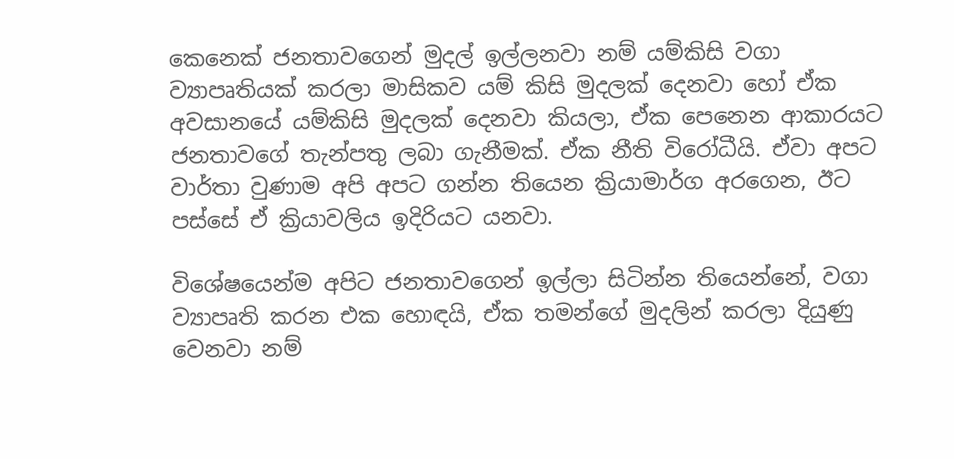කෙනෙක් ජනතාවගෙන් මුදල් ඉල්ලනවා නම් යම්කිසි වගා ව්‍යාපෘතියක් කරලා මාසිකව යම් කිසි මුදලක් දෙනවා හෝ ඒක අවසානයේ යම්කිසි මුදලක් දෙනවා කියලා, ඒක පෙනෙන ආකාරයට ජනතාවගේ තැන්පතු ලබා ගැනීමක්. ඒක නීති විරෝධීයි. ඒවා අපට වාර්තා වුණාම අපි අපට ගන්න තියෙන ක්‍රියාමාර්ග අරගෙන, ඊට පස්සේ ඒ ක්‍රියාවලිය ඉදිරියට යනවා.

විශේෂයෙන්ම අපිට ජනතාවගෙන් ඉල්ලා සිටින්න තියෙන්නේ, වගා ව්‍යාපෘති කරන එක හොඳයි, ඒක තමන්ගේ මුදලින් කරලා දියුණු වෙනවා නම්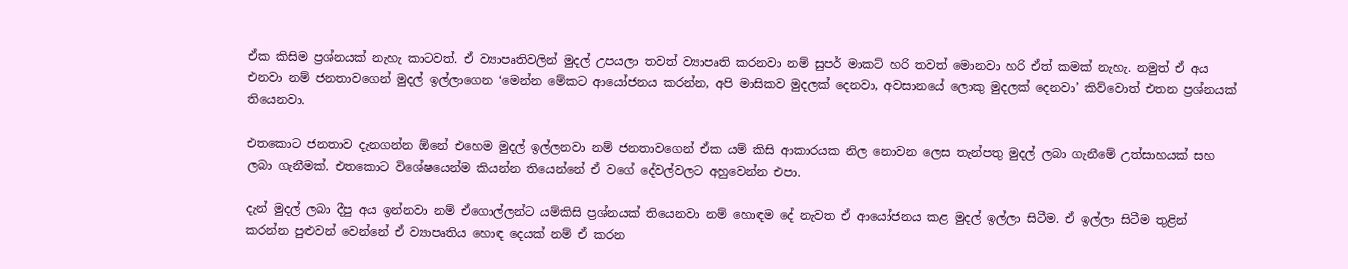ඒක කිසිම ප්‍රශ්නයක් නැහැ කාටවත්. ඒ ව්‍යාපෘතිවලින් මුදල් උපයලා තවත් ව්‍යාපෘති කරනවා නම් සුපර් මාකට් හරි තවත් මොනවා හරි ඒත් කමක් නැහැ. නමුත් ඒ අය එනවා නම් ජනතාවගෙන් මුදල් ඉල්ලාගෙන ‘මෙන්න මේකට ආයෝජනය කරන්න, අපි මාසිකව මුදලක් දෙනවා, අවසානයේ ලොකු මුදලක් දෙනවා’ කිව්වොත් එතන ප්‍රශ්නයක් තියෙනවා.

එතකොට ජනතාව දැනගන්න ඕනේ එහෙම මුදල් ඉල්ලනවා නම් ජනතාවගෙන් ඒක යම් කිසි ආකාරයක නිල නොවන ලෙස තැන්පතු මුදල් ලබා ගැනීමේ උත්සාහයක් සහ ලබා ගැනීමක්. එතකොට විශේෂයෙන්ම කියන්න තියෙන්නේ ඒ වගේ දේවල්වලට අහුවෙන්න එපා.

දැන් මුදල් ලබා දීපු අය ඉන්නවා නම් ඒගොල්ලන්ට යම්කිසි ප්‍රශ්නයක් තියෙනවා නම් හොඳම දේ නැවත ඒ ආයෝජනය කළ මුදල් ඉල්ලා සිටීම. ඒ ඉල්ලා සිටීම තුළින් කරන්න පුළුවන් වෙන්නේ ඒ ව්‍යාපෘතිය හොඳ දෙයක් නම් ඒ කරන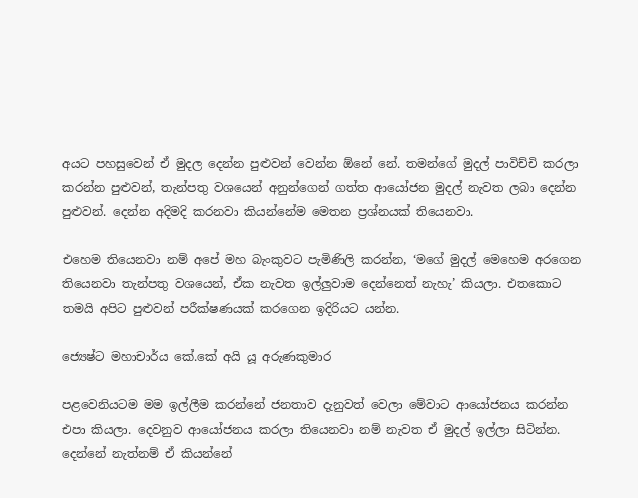අයට පහසුවෙන් ඒ මුදල දෙන්න පුළුවන් වෙන්න ඕනේ නේ. තමන්ගේ මුදල් පාවිච්චි කරලා කරන්න පුළුවන්, තැන්පතු වශයෙන් අනුන්ගෙන් ගත්ත ආයෝජන මුදල් නැවත ලබා දෙන්න පුළුවන්. දෙන්න අදිමදි කරනවා කියන්නේම මෙතන ප්‍රශ්නයක් තියෙනවා.

එහෙම තියෙනවා නම් අපේ මහ බැංකුවට පැමිණිලි කරන්න, ‘මගේ මුදල් මෙහෙම අරගෙන තියෙනවා තැන්පතු වශයෙන්, ඒක නැවත ඉල්ලුවාම දෙන්නෙත් නැහැ’ කියලා. එතකොට තමයි අපිට පුළුවන් පරීක්ෂණයක් කරගෙන ඉදිරියට යන්න.

ජ්‍යෙෂ්ට මහාචාර්ය කේ.කේ අයි යූ අරුණකුමාර

පළවෙනියටම මම ඉල්ලීම කරන්නේ ජනතාව දැනුවත් වෙලා මේවාට ආයෝජනය කරන්න එපා කියලා. දෙවනුව ආයෝජනය කරලා තියෙනවා නම් නැවත ඒ මුදල් ඉල්ලා සිටින්න. දෙන්නේ නැත්නම් ඒ කියන්නේ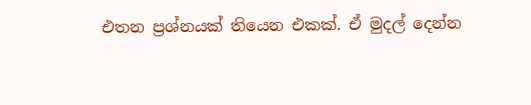එතන ප්‍රශ්නයක් තියෙන එකක්. ඒ මුදල් දෙන්න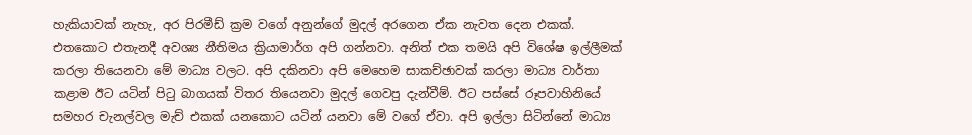හැකියාවක් නැහැ, අර පිරමීඩ් ක්‍රම වගේ අනුන්ගේ මුදල් අරගෙන ඒක නැවත දෙන එකක්. එතකොට එතැනදී අවශ්‍ය නීතිමය ක්‍රියාමාර්ග අපි ගන්නවා. අනිත් එක තමයි අපි විශේෂ ඉල්ලීමක් කරලා තියෙනවා මේ මාධ්‍ය වලට. අපි දකිනවා අපි මෙහෙම සාකච්ඡාවක් කරලා මාධ්‍ය වාර්තා කළාම ඊට යටින් පිටු බාගයක් විතර තියෙනවා මුදල් ගෙවපු දැන්වීම්. ඊට පස්සේ රූපවාහිනියේ සමහර චැනල්වල මැච් එකක් යනකොට යටින් යනවා මේ වගේ ඒවා. අපි ඉල්ලා සිටින්නේ මාධ්‍ය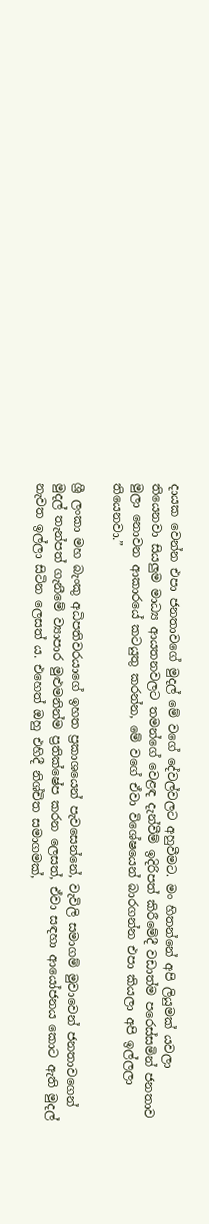දායක වෙන්න එපා ජනතාවගේ මුදල් මේ වගේ දේවල්වලට අහුවීමට. මං හිතන්නේ අපි ලියුමක් යවලා තියෙනවා සියලුම මාධ්‍ය ආයතනවලට තමන්ගේ වෙළඳ දැන්වීම් ඉදිරිපත් කිරීමේදී වඩාත්ම පරෙස්සමින් ජනතාව මුලා නොවන ආකාරයේ කටයුතු කරන්න, මේ වගේ ඒවා විශේෂයෙන් බාරගන්න එපා කියලා අපි ඉල්ලලා තියෙනවා.”

ශ්‍රී ලංකා මහ බැංකු අධිපතිවරයාගේ ඉහත ප්‍රකාශයෙන් පැවසෙන්නේ, වැවිලි සමාගම් මුවාවෙන් ජනතාවගෙන් මුදල් තැන්පත් ගැනීමේ ව්‍යාපාර මුළුමනින්ම ප්‍රතික්ෂේප කරන ලෙසත්, ඒවා සඳහා ආයෝජනය කොට ඇති මුදල් නැවත ඉල්ලා සිටින ලෙසත් ය. එහෙත් ඔහු එහිදී නිශ්චිත සමාගමක්,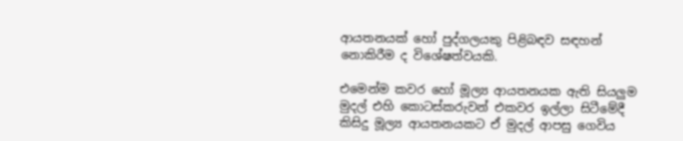ආයතනයක් හෝ පුද්ගලයකු පිළිබඳව සඳහන් නොකිරීම ද විශේෂත්වයකි.

එමෙන්ම කවර හෝ මූල්‍ය ආයතනයක ඇති සියලුම මුදල් එහි කොටස්කරුවන් එකවර ඉල්ලා සිටීමේදී කිසිදු මූල්‍ය ආයතනයකට ඒ මුදල් ආපසු ගෙවිය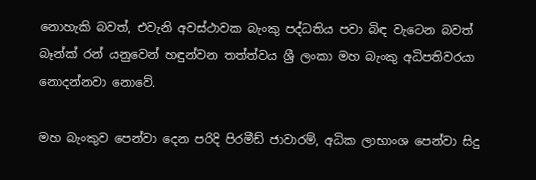නොහැකි බවත්, එවැනි අවස්ථාවක බැංකු පද්ධතිය පවා බිඳ වැටෙන බවත් බෑන්ක් රන් යනුවෙන් හඳුන්වන තත්ත්වය ශ්‍රී ලංකා මහ බැංකු අධිපතිවරයා නොදන්නවා නොවේ.

මහ බැංකුව පෙන්වා දෙන පරිදි පිරමීඩ් ජාවාරම්, අධික ලාභාංශ පෙන්වා සිදු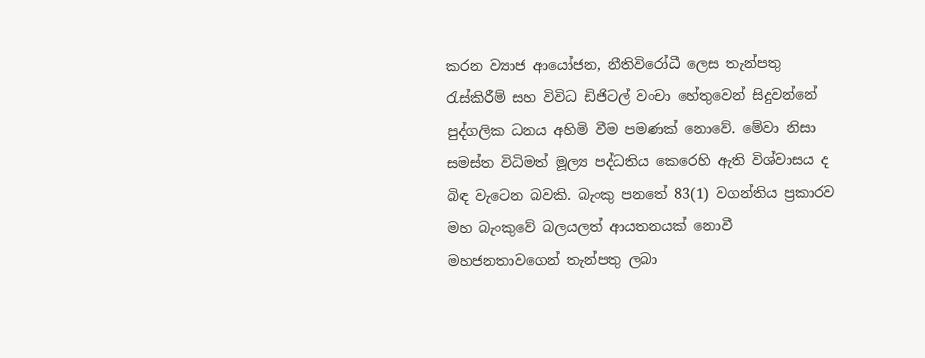කරන ව්‍යාජ ආයෝජන, නීතිවිරෝධී ලෙස තැන්පතු රැස්කිරීම් සහ විවිධ ඩිජිටල් වංචා හේතුවෙන් සිදුවන්නේ පුද්ගලික ධනය අහිමි වීම පමණක් නොවේ. මේවා නිසා සමස්ත විධිමත් මූල්‍ය පද්ධතිය කෙරෙහි ඇති විශ්වාසය ද බිඳ වැටෙන බවකි. බැංකු පනතේ 83(1) වගන්තිය ප්‍රකාරව මහ බැංකුවේ බලයලත් ආයතනයක් නොවී මහජනතාවගෙන් තැන්පතු ලබා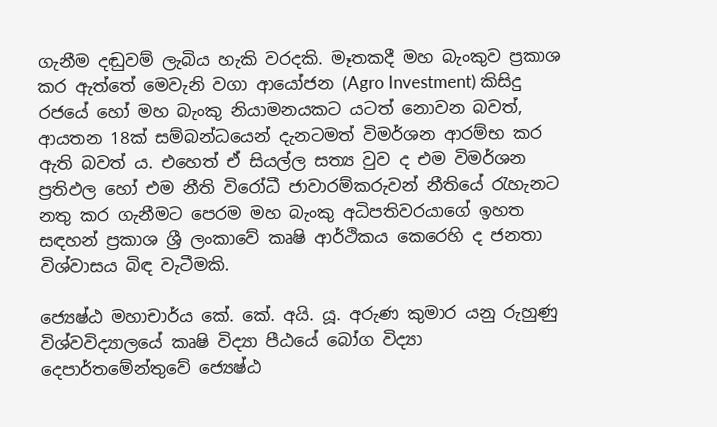ගැනීම දඬුවම් ලැබිය හැකි වරදකි. මෑතකදී මහ බැංකුව ප්‍රකාශ කර ඇත්තේ මෙවැනි වගා ආයෝජන (Agro Investment) කිසිදු රජයේ හෝ මහ බැංකු නියාමනයකට යටත් නොවන බවත්, ආයතන 18ක් සම්බන්ධයෙන් දැනටමත් විමර්ශන ආරම්භ කර ඇති බවත් ය. එහෙත් ඒ සියල්ල සත්‍ය වුව ද එම විමර්ශන ප්‍රතිඵල හෝ එම නීති විරෝධී ජාවාරම්කරුවන් නීතියේ රැහැනට නතු කර ගැනීමට පෙරම මහ බැංකු අධිපතිවරයාගේ ඉහත සඳහන් ප්‍රකාශ ශ්‍රී ලංකාවේ කෘෂි ආර්ථිකය කෙරෙහි ද ජනතා විශ්වාසය බිඳ වැටීමකි.

ජ්‍යෙෂ්ඨ මහාචාර්ය කේ. කේ. අයි. යූ. අරුණ කුමාර යනු රුහුණු විශ්වවිද්‍යාලයේ කෘෂි විද්‍යා පීඨයේ බෝග විද්‍යා දෙපාර්තමේන්තුවේ ජ්‍යෙෂ්ඨ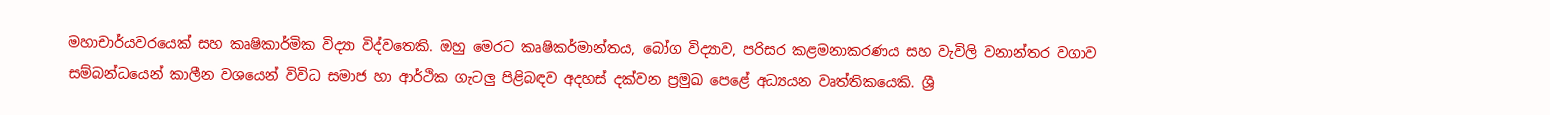මහාචාර්යවරයෙක් සහ කෘෂිකාර්මික විද්‍යා විද්වතෙකි. ඔහු මෙරට කෘෂිකර්මාන්තය, බෝග විද්‍යාව, පරිසර කළමනාකරණය සහ වැවිලි වනාන්තර වගාව සම්බන්ධයෙන් කාලීන වශයෙන් විවිධ සමාජ හා ආර්ථික ගැටලු පිළිබඳව අදහස් දක්වන ප්‍රමුඛ පෙළේ අධ්‍යයන වෘත්තිකයෙකි. ශ්‍රී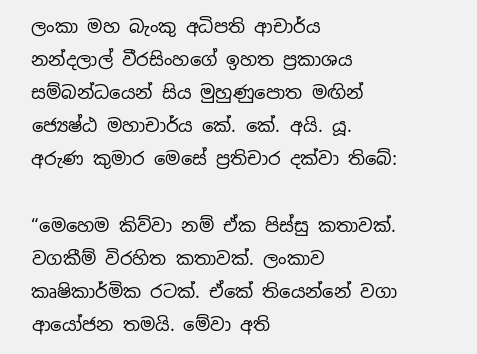ලංකා මහ බැංකු අධිපති ආචාර්ය නන්දලාල් වීරසිංහගේ ඉහත ප්‍රකාශය සම්බන්ධයෙන් සිය මුහුණුපොත මඟින් ජ්‍යෙෂ්ඨ මහාචාර්ය කේ. කේ. අයි. යූ. අරුණ කුමාර මෙසේ ප්‍රතිචාර දක්වා තිබේ:

“මෙහෙම කිව්වා නම් ඒක පිස්සු කතාවක්. වගකීම් විරහිත කතාවක්. ලංකාව කෘෂිකාර්මික රටක්. ඒකේ තියෙන්නේ වගා ආයෝජන තමයි. මේවා අති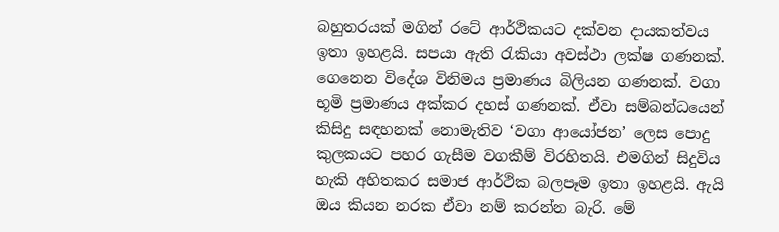බහුතරයක් මගින් රටේ ආර්ථිකයට දක්වන දායකත්වය ඉතා ඉහළයි. සපයා ඇති රැකියා අවස්ථා ලක්ෂ ගණනක්. ගෙනෙන විදේශ විනිමය ප්‍රමාණය බිලියන ගණනක්. වගා භූමි ප්‍රමාණය අක්කර දහස් ගණනක්. ඒවා සම්බන්ධයෙන් කිසිදු සඳහනක් නොමැතිව ‘වගා ආයෝජන’ ලෙස පොදු කුලකයට පහර ගැසීම වගකීම් විරහිතයි. එමගින් සිදුවිය හැකි අහිතකර සමාජ ආර්ථික බලපෑම ඉතා ඉහළයි. ඇයි ඔය කියන නරක ඒවා නම් කරන්න බැරි. මේ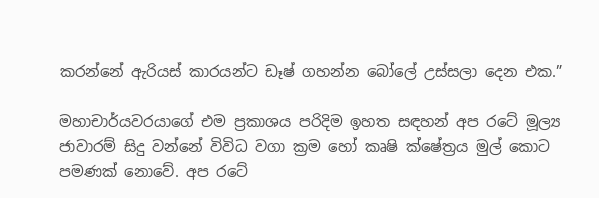කරන්නේ ඇරියස් කාරයන්ට ඩෑෂ් ගහන්න බෝලේ උස්සලා දෙන එක.”

මහාචාර්යවරයාගේ එම ප්‍රකාශය පරිදිම ඉහත සඳහන් අප රටේ මූල්‍ය ජාවාරම් සිදු වන්නේ විවිධ වගා ක්‍රම හෝ කෘෂි ක්ෂේත්‍රය මුල් කොට පමණක් නොවේ. අප රටේ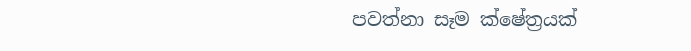පවත්නා සෑම ක්ෂේත්‍රයක්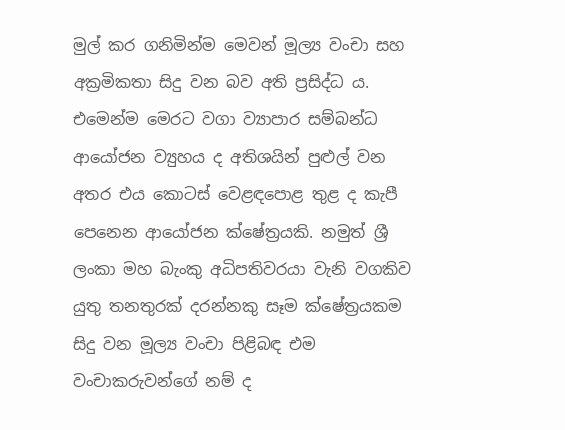මුල් කර ගනිමින්ම මෙවන් මූල්‍ය වංචා සහ අක්‍රමිකතා සිදු වන බව අති ප්‍රසිද්ධ ය. එමෙන්ම මෙරට වගා ව්‍යාපාර සම්බන්ධ ආයෝජන ව්‍යුහය ද අතිශයින් පුළුල් වන අතර එය කොටස් වෙළඳපොළ තුළ ද කැපී පෙනෙන ආයෝජන ක්ෂේත්‍රයකි. නමුත් ශ්‍රී ලංකා මහ බැංකු අධිපතිවරයා වැනි වගකිව යුතු තනතුරක් දරන්නකු සෑම ක්ෂේත්‍රයකම සිදු වන මූල්‍ය වංචා පිළිබඳ එම වංචාකරුවන්ගේ නම් ද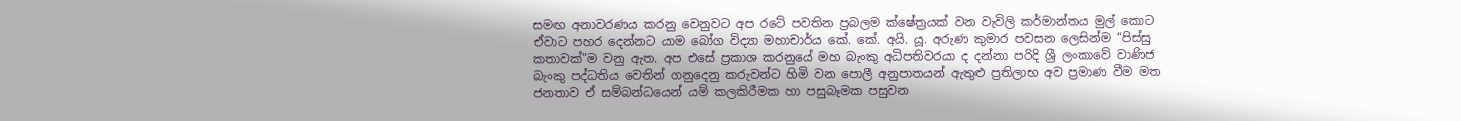සමඟ අනාවරණය කරනු වෙනුවට අප රටේ පවතින ප්‍රබලම ක්ෂේත්‍රයක් වන වැවිලි කර්මාන්තය මුල් කොට ඒවාට පහර දෙන්නට යාම බෝග විද්‍යා මහාචාර්ය කේ. කේ. අයි. යූ. අරුණ කුමාර පවසන ලෙසින්ම “පිස්සු කතාවක්”ම වනු ඇත. අප එසේ ප්‍රකාශ කරනුයේ මහ බැංකු අධිපතිවරයා ද දන්නා පරිදි ශ්‍රී ලංකාවේ වාණිජ බැංකු පද්ධතිය වෙතින් ගනුදෙනු කරුවන්ට හිමි වන පොලී අනුපාතයන් ඇතුළු ප්‍රතිලාභ අව ප්‍රමාණ වීම මත ජනතාව ඒ සම්බන්ධයෙන් යම් කලකිරීමක හා පසුබෑමක පසුවන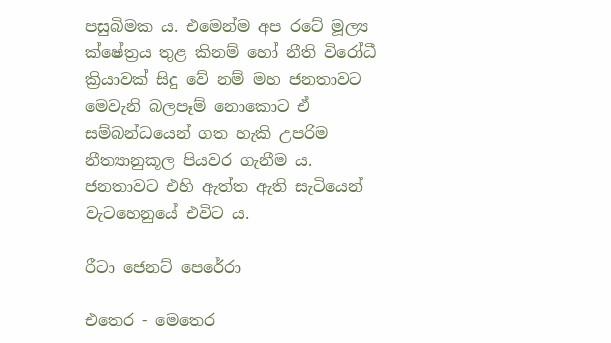පසුබිමක ය. එමෙන්ම අප රටේ මූල්‍ය ක්ෂේත්‍රය තුළ කිනම් හෝ නීති විරෝධී ක්‍රියාවක් සිදු වේ නම් මහ ජනතාවට මෙවැනි බලපෑම් නොකොට ඒ සම්බන්ධයෙන් ගත හැකි උපරිම නීත්‍යානුකූල පියවර ගැනීම ය. ජනතාවට එහි ඇත්ත ඇති සැටියෙන් වැටහෙනුයේ එවිට ය.

රීටා ජෙනට් පෙරේරා

එතෙර - මෙතෙර